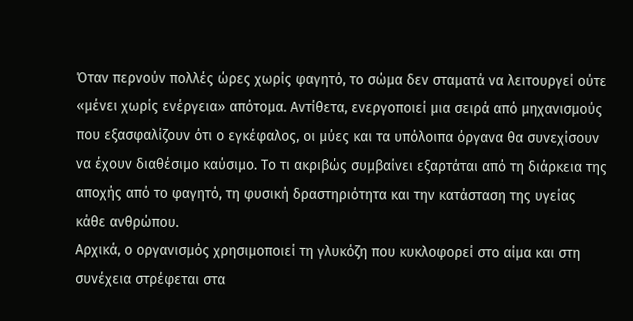Όταν περνούν πολλές ώρες χωρίς φαγητό, το σώμα δεν σταματά να λειτουργεί ούτε «μένει χωρίς ενέργεια» απότομα. Αντίθετα, ενεργοποιεί μια σειρά από μηχανισμούς που εξασφαλίζουν ότι ο εγκέφαλος, οι μύες και τα υπόλοιπα όργανα θα συνεχίσουν να έχουν διαθέσιμο καύσιμο. Το τι ακριβώς συμβαίνει εξαρτάται από τη διάρκεια της αποχής από το φαγητό, τη φυσική δραστηριότητα και την κατάσταση της υγείας κάθε ανθρώπου.
Αρχικά, ο οργανισμός χρησιμοποιεί τη γλυκόζη που κυκλοφορεί στο αίμα και στη συνέχεια στρέφεται στα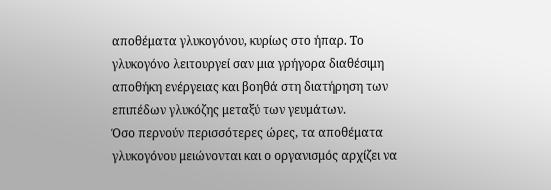αποθέματα γλυκογόνου, κυρίως στο ήπαρ. Το γλυκογόνο λειτουργεί σαν μια γρήγορα διαθέσιμη αποθήκη ενέργειας και βοηθά στη διατήρηση των επιπέδων γλυκόζης μεταξύ των γευμάτων.
Όσο περνούν περισσότερες ώρες, τα αποθέματα γλυκογόνου μειώνονται και ο οργανισμός αρχίζει να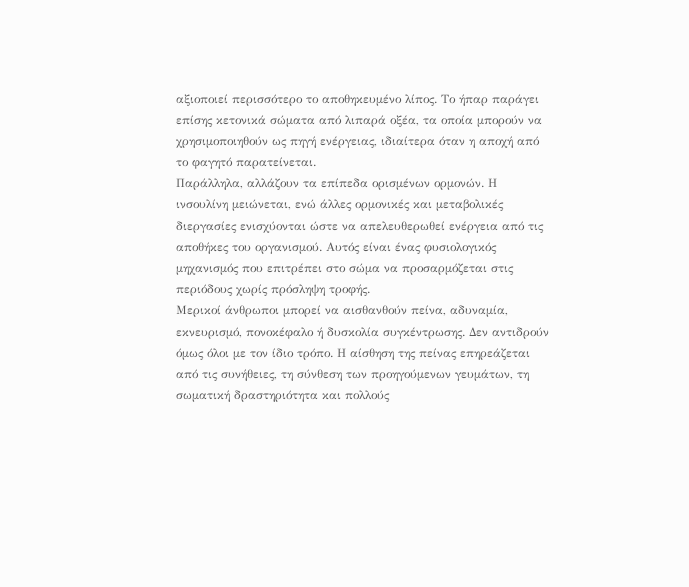αξιοποιεί περισσότερο το αποθηκευμένο λίπος. Το ήπαρ παράγει επίσης κετονικά σώματα από λιπαρά οξέα, τα οποία μπορούν να χρησιμοποιηθούν ως πηγή ενέργειας, ιδιαίτερα όταν η αποχή από το φαγητό παρατείνεται.
Παράλληλα, αλλάζουν τα επίπεδα ορισμένων ορμονών. Η ινσουλίνη μειώνεται, ενώ άλλες ορμονικές και μεταβολικές διεργασίες ενισχύονται ώστε να απελευθερωθεί ενέργεια από τις αποθήκες του οργανισμού. Αυτός είναι ένας φυσιολογικός μηχανισμός που επιτρέπει στο σώμα να προσαρμόζεται στις περιόδους χωρίς πρόσληψη τροφής.
Μερικοί άνθρωποι μπορεί να αισθανθούν πείνα, αδυναμία, εκνευρισμό, πονοκέφαλο ή δυσκολία συγκέντρωσης. Δεν αντιδρούν όμως όλοι με τον ίδιο τρόπο. Η αίσθηση της πείνας επηρεάζεται από τις συνήθειες, τη σύνθεση των προηγούμενων γευμάτων, τη σωματική δραστηριότητα και πολλούς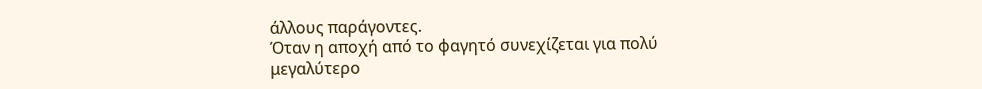άλλους παράγοντες.
Όταν η αποχή από το φαγητό συνεχίζεται για πολύ μεγαλύτερο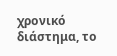χρονικό διάστημα, το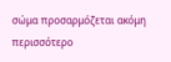σώμα προσαρμόζεται ακόμη περισσότερο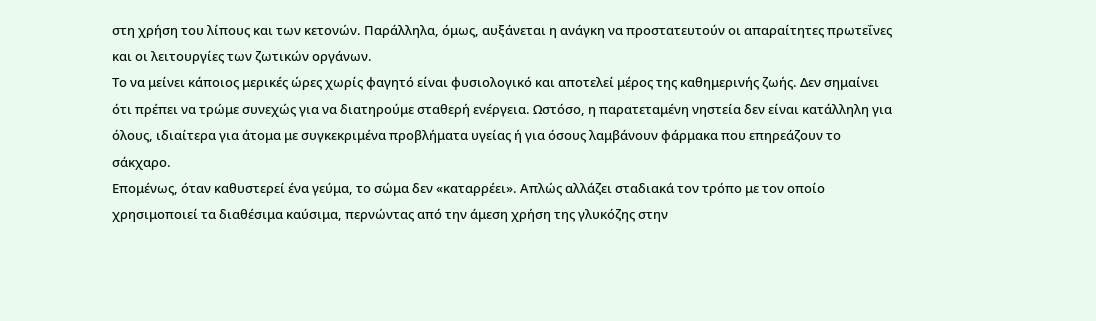στη χρήση του λίπους και των κετονών. Παράλληλα, όμως, αυξάνεται η ανάγκη να προστατευτούν οι απαραίτητες πρωτεΐνες και οι λειτουργίες των ζωτικών οργάνων.
Το να μείνει κάποιος μερικές ώρες χωρίς φαγητό είναι φυσιολογικό και αποτελεί μέρος της καθημερινής ζωής. Δεν σημαίνει ότι πρέπει να τρώμε συνεχώς για να διατηρούμε σταθερή ενέργεια. Ωστόσο, η παρατεταμένη νηστεία δεν είναι κατάλληλη για όλους, ιδιαίτερα για άτομα με συγκεκριμένα προβλήματα υγείας ή για όσους λαμβάνουν φάρμακα που επηρεάζουν το σάκχαρο.
Επομένως, όταν καθυστερεί ένα γεύμα, το σώμα δεν «καταρρέει». Απλώς αλλάζει σταδιακά τον τρόπο με τον οποίο χρησιμοποιεί τα διαθέσιμα καύσιμα, περνώντας από την άμεση χρήση της γλυκόζης στην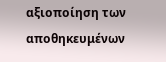αξιοποίηση των αποθηκευμένων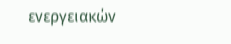ενεργειακών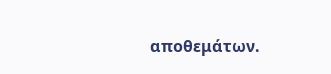αποθεμάτων.